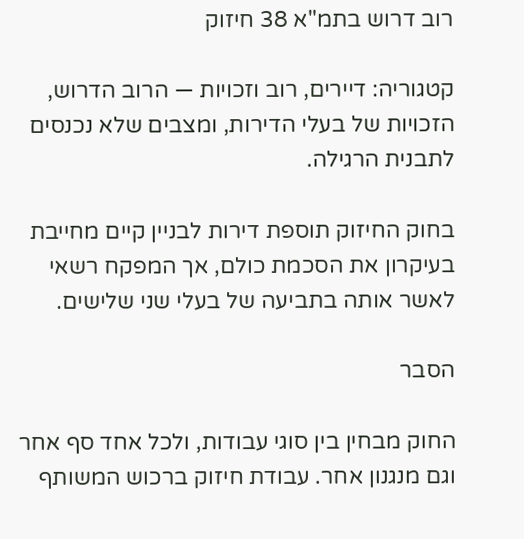רוב דרוש בתמ"א 38 חיזוק

קטגוריה: דיירים, רוב וזכויות — הרוב הדרוש, הזכויות של בעלי הדירות, ומצבים שלא נכנסים לתבנית הרגילה.

בחוק החיזוק תוספת דירות לבניין קיים מחייבת בעיקרון את הסכמת כולם, אך המפקח רשאי לאשר אותה בתביעה של בעלי שני שלישים.

הסבר

החוק מבחין בין סוגי עבודות, ולכל אחד סף אחר וגם מנגנון אחר. עבודת חיזוק ברכוש המשותף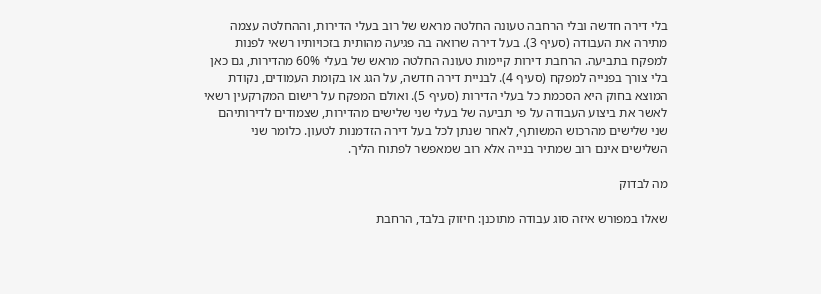בלי דירה חדשה ובלי הרחבה טעונה החלטה מראש של רוב בעלי הדירות, וההחלטה עצמה מתירה את העבודה (סעיף 3). בעל דירה שרואה בה פגיעה מהותית בזכויותיו רשאי לפנות למפקח בתביעה. הרחבת דירות קיימות טעונה החלטה מראש של בעלי 60% מהדירות, גם כאן בלי צורך בפנייה למפקח (סעיף 4). לבניית דירה חדשה, על הגג או בקומת העמודים, נקודת המוצא בחוק היא הסכמת כל בעלי הדירות (סעיף 5). ואולם המפקח על רישום המקרקעין רשאי לאשר את ביצוע העבודה על פי תביעה של בעלי שני שלישים מהדירות, שצמודים לדירותיהם שני שלישים מהרכוש המשותף, לאחר שנתן לכל בעל דירה הזדמנות לטעון. כלומר שני השלישים אינם רוב שמתיר בנייה אלא רוב שמאפשר לפתוח הליך.

מה לבדוק

שאלו במפורש איזה סוג עבודה מתוכנן: חיזוק בלבד, הרחבת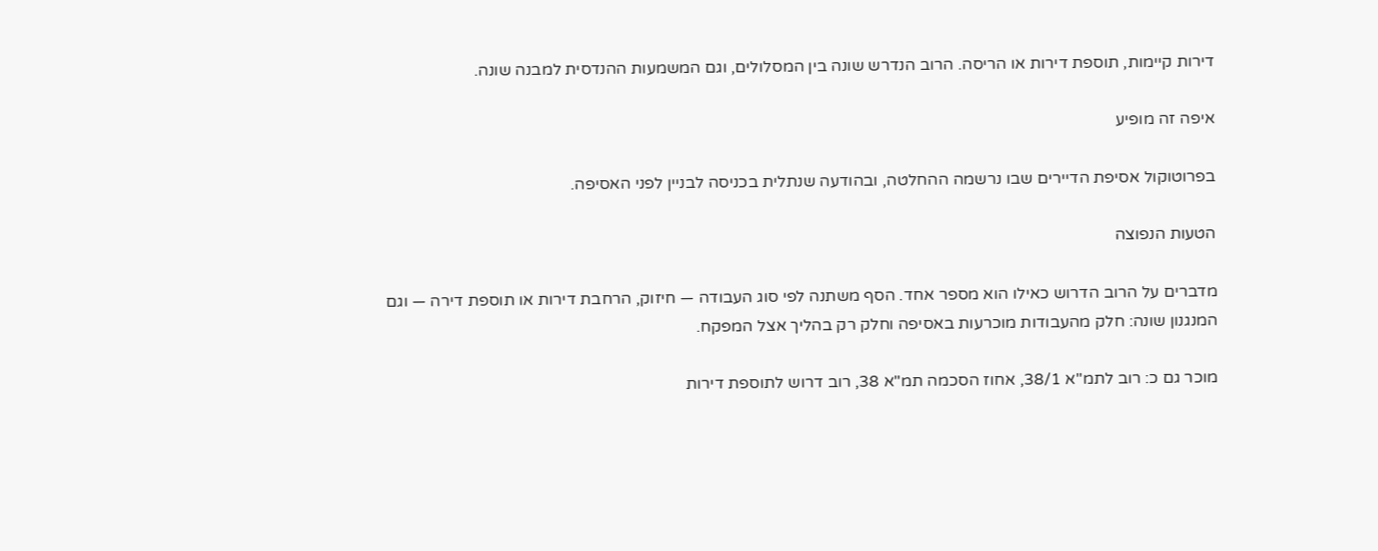דירות קיימות, תוספת דירות או הריסה. הרוב הנדרש שונה בין המסלולים, וגם המשמעות ההנדסית למבנה שונה.

איפה זה מופיע

בפרוטוקול אסיפת הדיירים שבו נרשמה ההחלטה, ובהודעה שנתלית בכניסה לבניין לפני האסיפה.

הטעות הנפוצה

מדברים על הרוב הדרוש כאילו הוא מספר אחד. הסף משתנה לפי סוג העבודה — חיזוק, הרחבת דירות או תוספת דירה — וגם המנגנון שונה: חלק מהעבודות מוכרעות באסיפה וחלק רק בהליך אצל המפקח.

מוכר גם כ: רוב לתמ"א 38/1, אחוז הסכמה תמ"א 38, רוב דרוש לתוספת דירות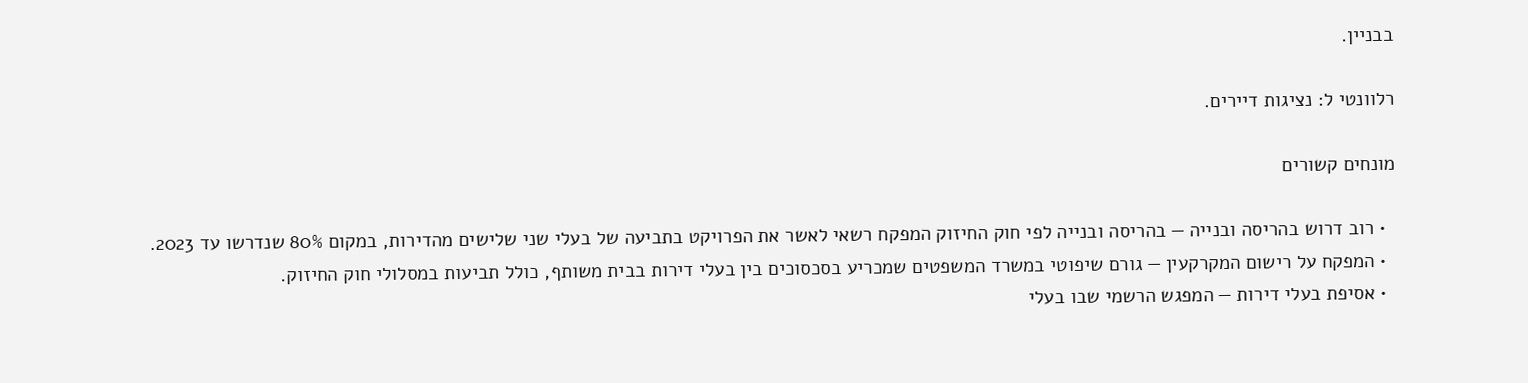בבניין.

רלוונטי ל: נציגות דיירים.

מונחים קשורים

  • רוב דרוש בהריסה ובנייה — בהריסה ובנייה לפי חוק החיזוק המפקח רשאי לאשר את הפרויקט בתביעה של בעלי שני שלישים מהדירות, במקום 80% שנדרשו עד 2023.
  • המפקח על רישום המקרקעין — גורם שיפוטי במשרד המשפטים שמכריע בסכסוכים בין בעלי דירות בבית משותף, כולל תביעות במסלולי חוק החיזוק.
  • אסיפת בעלי דירות — המפגש הרשמי שבו בעלי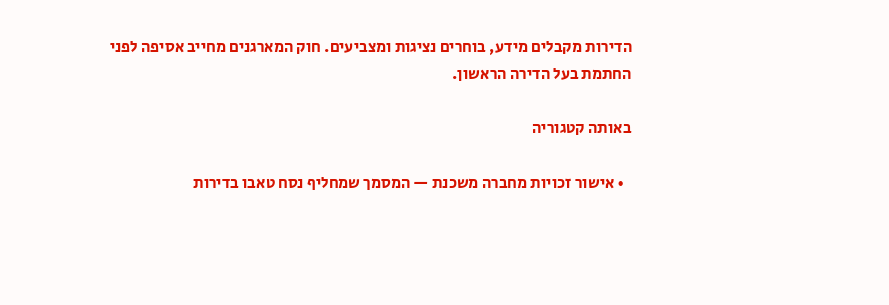הדירות מקבלים מידע, בוחרים נציגות ומצביעים. חוק המארגנים מחייב אסיפה לפני החתמת בעל הדירה הראשון.

באותה קטגוריה

  • אישור זכויות מחברה משכנת — המסמך שמחליף נסח טאבו בדירות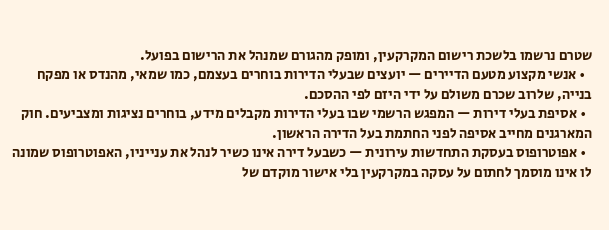שטרם נרשמו בלשכת רישום המקרקעין, ומופק מהגורם שמנהל את הרישום בפועל.
  • אנשי מקצוע מטעם הדיירים — יועצים שבעלי הדירות בוחרים בעצמם, כמו שמאי, מהנדס או מפקח בנייה, שלרוב שכרם משולם על ידי היזם לפי ההסכם.
  • אסיפת בעלי דירות — המפגש הרשמי שבו בעלי הדירות מקבלים מידע, בוחרים נציגות ומצביעים. חוק המארגנים מחייב אסיפה לפני החתמת בעל הדירה הראשון.
  • אפוטרופוס בעסקת התחדשות עירונית — כשבעל דירה אינו כשיר לנהל את ענייניו, האפוטרופוס שמונה לו אינו מוסמך לחתום על עסקה במקרקעין בלי אישור מוקדם של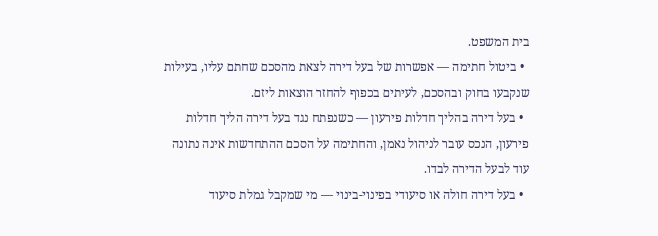בית המשפט.
  • ביטול חתימה — אפשרות של בעל דירה לצאת מהסכם שחתם עליו, בעילות שנקבעו בחוק ובהסכם, לעיתים בכפוף להחזר הוצאות ליזם.
  • בעל דירה בהליך חדלות פירעון — כשנפתח נגד בעל דירה הליך חדלות פירעון, הנכס עובר לניהול נאמן, והחתימה על הסכם ההתחדשות אינה נתונה עוד לבעל הדירה לבדו.
  • בעל דירה חולה או סיעודי בפינוי-בינוי — מי שמקבל גמלת סיעוד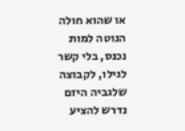או שהוא חולה הנוטה למות נכנס, בלי קשר לגילו, לקבוצה שלגביה היזם נדרש להציע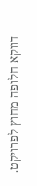דווקא חלופה מחוץ לפרויקט.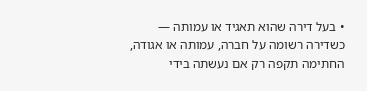• בעל דירה שהוא תאגיד או עמותה — כשדירה רשומה על חברה, עמותה או אגודה, החתימה תקפה רק אם נעשתה בידי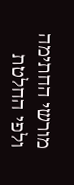מורשי החתימה ולפי החלטת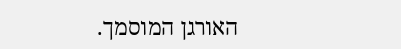האורגן המוסמך.